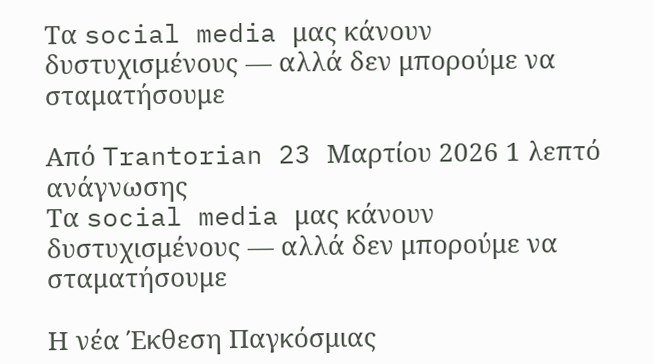Τα social media μας κάνουν δυστυχισμένους — αλλά δεν μπορούμε να σταματήσουμε

Από Trantorian 23 Μαρτίου 2026 1 λεπτό ανάγνωσης
Τα social media μας κάνουν δυστυχισμένους — αλλά δεν μπορούμε να σταματήσουμε

Η νέα Έκθεση Παγκόσμιας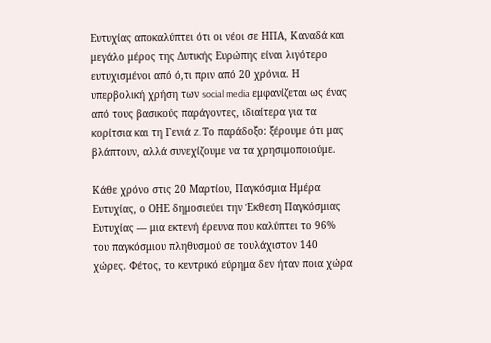Ευτυχίας αποκαλύπτει ότι οι νέοι σε ΗΠΑ, Καναδά και μεγάλο μέρος της Δυτικής Ευρώπης είναι λιγότερο ευτυχισμένοι από ό,τι πριν από 20 χρόνια. Η υπερβολική χρήση των social media εμφανίζεται ως ένας από τους βασικούς παράγοντες, ιδιαίτερα για τα κορίτσια και τη Γενιά Z. Το παράδοξο: ξέρουμε ότι μας βλάπτουν, αλλά συνεχίζουμε να τα χρησιμοποιούμε.

Κάθε χρόνο στις 20 Μαρτίου, Παγκόσμια Ημέρα Ευτυχίας, ο ΟΗΕ δημοσιεύει την Έκθεση Παγκόσμιας Ευτυχίας — μια εκτενή έρευνα που καλύπτει το 96% του παγκόσμιου πληθυσμού σε τουλάχιστον 140 χώρες. Φέτος, το κεντρικό εύρημα δεν ήταν ποια χώρα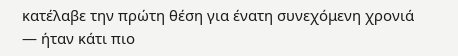κατέλαβε την πρώτη θέση για ένατη συνεχόμενη χρονιά — ήταν κάτι πιο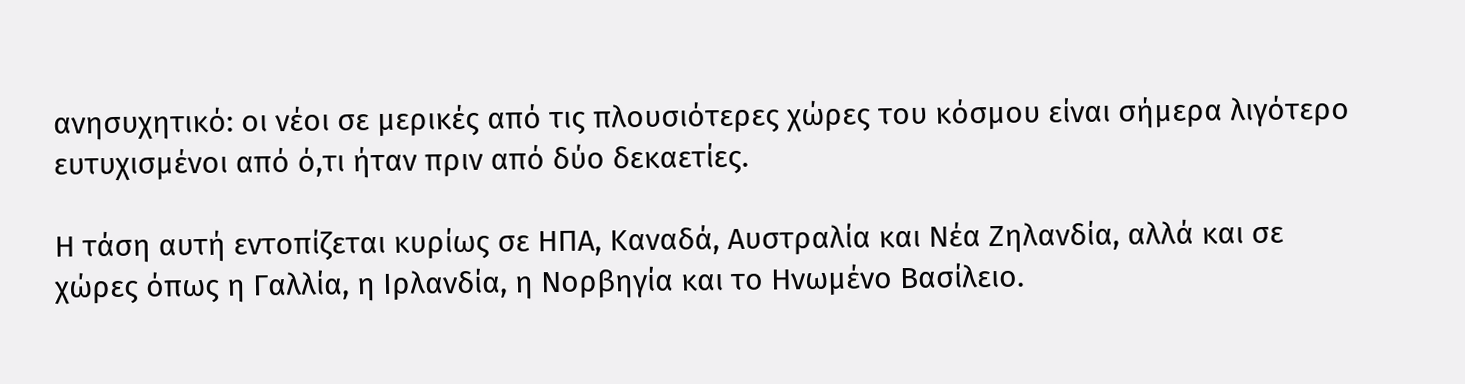ανησυχητικό: οι νέοι σε μερικές από τις πλουσιότερες χώρες του κόσμου είναι σήμερα λιγότερο ευτυχισμένοι από ό,τι ήταν πριν από δύο δεκαετίες.

Η τάση αυτή εντοπίζεται κυρίως σε ΗΠΑ, Καναδά, Αυστραλία και Νέα Ζηλανδία, αλλά και σε χώρες όπως η Γαλλία, η Ιρλανδία, η Νορβηγία και το Ηνωμένο Βασίλειο.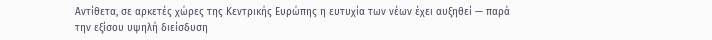Αντίθετα, σε αρκετές χώρες της Κεντρικής Ευρώπης η ευτυχία των νέων έχει αυξηθεί — παρά την εξίσου υψηλή διείσδυση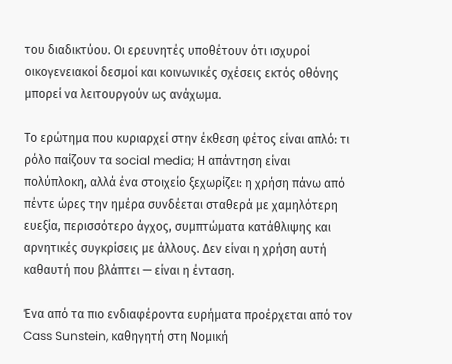του διαδικτύου. Οι ερευνητές υποθέτουν ότι ισχυροί οικογενειακοί δεσμοί και κοινωνικές σχέσεις εκτός οθόνης μπορεί να λειτουργούν ως ανάχωμα.

Το ερώτημα που κυριαρχεί στην έκθεση φέτος είναι απλό: τι ρόλο παίζουν τα social media; Η απάντηση είναι πολύπλοκη, αλλά ένα στοιχείο ξεχωρίζει: η χρήση πάνω από πέντε ώρες την ημέρα συνδέεται σταθερά με χαμηλότερη ευεξία, περισσότερο άγχος, συμπτώματα κατάθλιψης και αρνητικές συγκρίσεις με άλλους. Δεν είναι η χρήση αυτή καθαυτή που βλάπτει — είναι η ένταση.

Ένα από τα πιο ενδιαφέροντα ευρήματα προέρχεται από τον Cass Sunstein, καθηγητή στη Νομική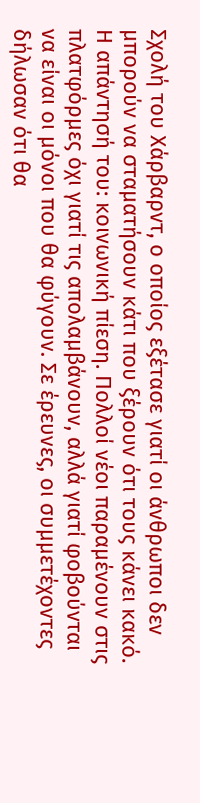Σχολή του Χάρβαρντ, ο οποίος εξέτασε γιατί οι άνθρωποι δεν μπορούν να σταματήσουν κάτι που ξέρουν ότι τους κάνει κακό. Η απάντησή του: κοινωνική πίεση. Πολλοί νέοι παραμένουν στις πλατφόρμες όχι γιατί τις απολαμβάνουν, αλλά γιατί φοβούνται να είναι οι μόνοι που θα φύγουν. Σε έρευνες, οι συμμετέχοντες δήλωσαν ότι θα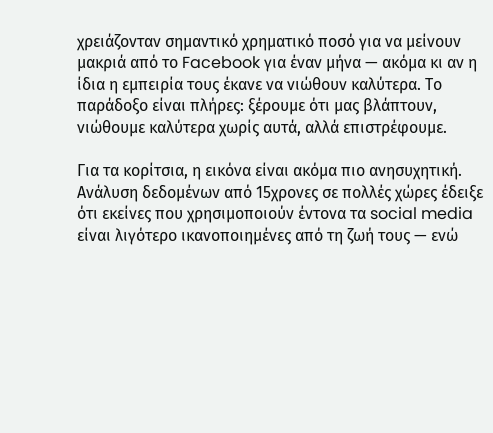χρειάζονταν σημαντικό χρηματικό ποσό για να μείνουν μακριά από το Facebook για έναν μήνα — ακόμα κι αν η ίδια η εμπειρία τους έκανε να νιώθουν καλύτερα. Το παράδοξο είναι πλήρες: ξέρουμε ότι μας βλάπτουν, νιώθουμε καλύτερα χωρίς αυτά, αλλά επιστρέφουμε.

Για τα κορίτσια, η εικόνα είναι ακόμα πιο ανησυχητική. Ανάλυση δεδομένων από 15χρονες σε πολλές χώρες έδειξε ότι εκείνες που χρησιμοποιούν έντονα τα social media είναι λιγότερο ικανοποιημένες από τη ζωή τους — ενώ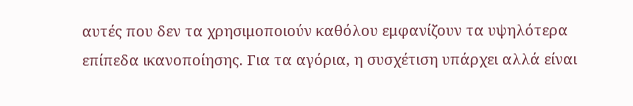αυτές που δεν τα χρησιμοποιούν καθόλου εμφανίζουν τα υψηλότερα επίπεδα ικανοποίησης. Για τα αγόρια, η συσχέτιση υπάρχει αλλά είναι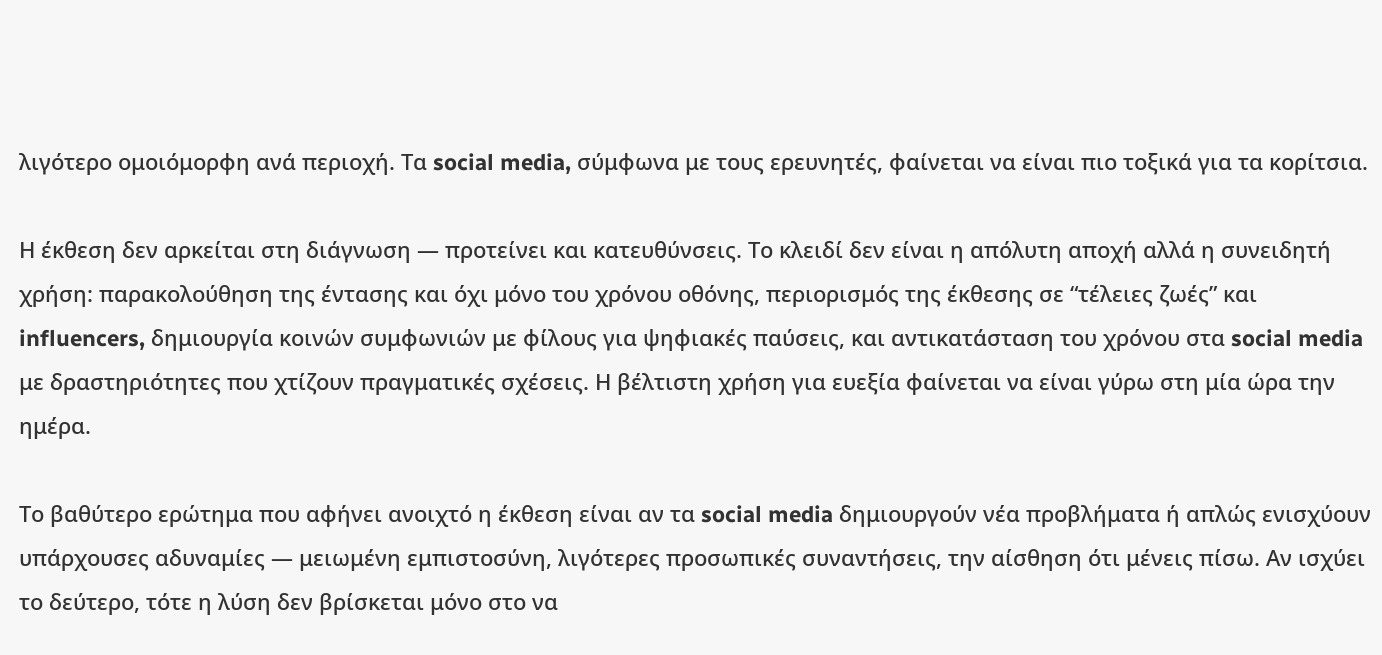λιγότερο ομοιόμορφη ανά περιοχή. Τα social media, σύμφωνα με τους ερευνητές, φαίνεται να είναι πιο τοξικά για τα κορίτσια.

Η έκθεση δεν αρκείται στη διάγνωση — προτείνει και κατευθύνσεις. Το κλειδί δεν είναι η απόλυτη αποχή αλλά η συνειδητή χρήση: παρακολούθηση της έντασης και όχι μόνο του χρόνου οθόνης, περιορισμός της έκθεσης σε “τέλειες ζωές” και influencers, δημιουργία κοινών συμφωνιών με φίλους για ψηφιακές παύσεις, και αντικατάσταση του χρόνου στα social media με δραστηριότητες που χτίζουν πραγματικές σχέσεις. Η βέλτιστη χρήση για ευεξία φαίνεται να είναι γύρω στη μία ώρα την ημέρα.

Το βαθύτερο ερώτημα που αφήνει ανοιχτό η έκθεση είναι αν τα social media δημιουργούν νέα προβλήματα ή απλώς ενισχύουν υπάρχουσες αδυναμίες — μειωμένη εμπιστοσύνη, λιγότερες προσωπικές συναντήσεις, την αίσθηση ότι μένεις πίσω. Αν ισχύει το δεύτερο, τότε η λύση δεν βρίσκεται μόνο στο να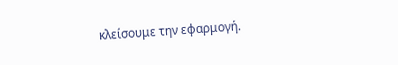κλείσουμε την εφαρμογή.